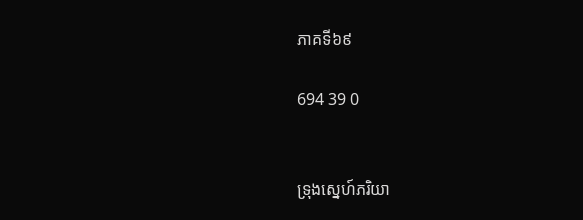ភាគទី៦៩

694 39 0


ទ្រុងស្នេហ៍ភរិយា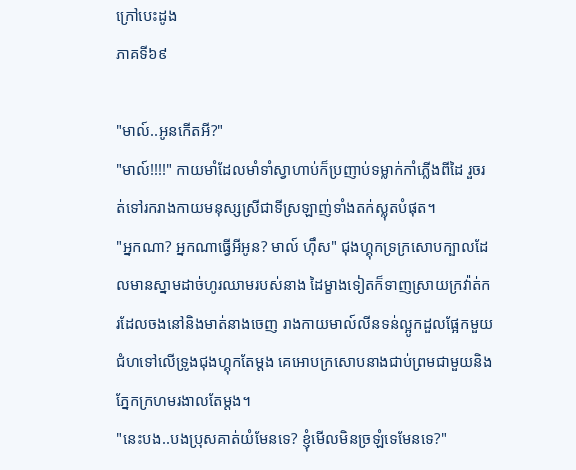ក្រៅបេះដូង
ភាគទី៦៩

"មាល៍..អូនកើតអី?"
"មាល៍!!!!" កាយមាំដែលមាំទាំស្វាហាប់ក៏ប្រញាប់ទម្លាក់កាំភ្លើងពីដៃ រួចរត់ទៅរករាងកាយមនុស្សស្រីជាទីស្រឡាញ់ទាំងតក់ស្លុតបំផុត។
"អ្នកណា? អ្នកណាធ្វើអីអូន? មាល៍ ហ៊ឹស" ជុងហ្គុកទ្រក្រសោបក្បាលដែលមានស្នាមដាច់ហូរឈាមរបស់នាង ដៃម្ខាងទៀតក៏ទាញស្រាយក្រវ៉ាត់ករដែលចងនៅនិងមាត់នាងចេញ រាងកាយមាល៍លីនទន់ល្អូកដួលផ្អែកមួយជំហទៅលើទ្រូងជុងហ្គុកតែម្ដង គេអោបក្រសោបនាងជាប់ព្រមជាមួយនិងភ្នែកក្រហមរងាលតែម្ដង។
"នេះបង..បងប្រុសគាត់យំមែនទេ? ខ្ញុំមើលមិនច្រឡំទេមែនទេ?"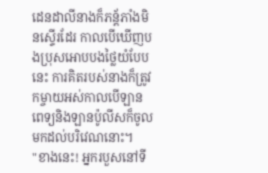ដេនដាលីនាងក៏ភន្ត័ភាំងមិនស្ទើរដែរ កាលបើឃើញបងប្រុសអោបបងថ្លៃយំបែបនេះ ការគិតរបស់នាងក៏ត្រូវកម្ចាយអស់កាលបើឡានពេទ្យនិងឡានប៉ូលីសក៏ចូលមកដល់បរិវេណនោះ។
"ខាងនេះ! អ្នករបួសនៅទី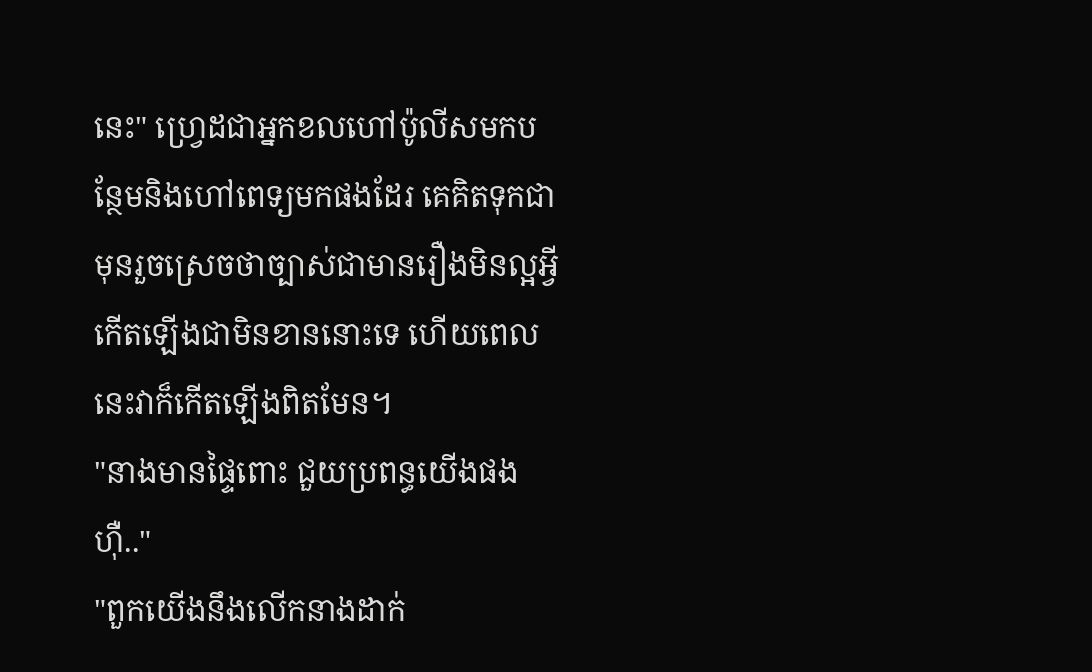នេះ" ហ្វ្រេដជាអ្នកខលហៅប៉ូលីសមកបន្ថែមនិងហៅពេទ្យមកផងដែរ គេគិតទុកជាមុនរួចស្រេចថាច្បាស់ជាមានរឿងមិនល្អអ្វីកើតឡើងជាមិនខាននោះទេ ហើយពេលនេះវាក៏កើតឡើងពិតមែន។
"នាងមានផ្ទៃពោះ ជួយប្រពន្ធយើងផង ហ៊ឺ.."
"ពួកយើងនឹងលើកនាងដាក់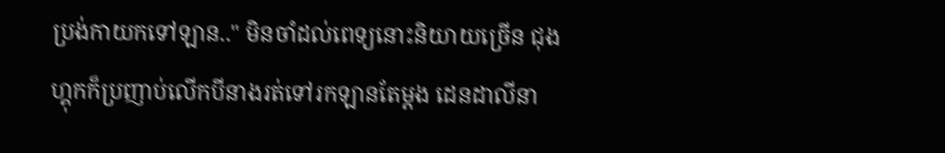ប្រង់កាយកទៅឡាន.." មិនចាំដល់ពេទ្យនោះនិយាយច្រើន ជុងហ្គុកក៏ប្រញាប់លើកបីនាងរត់ទៅរកឡានតែម្ដង ដេនដាលីនា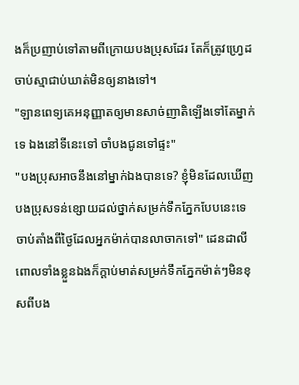ងក៏ប្រញាប់ទៅតាមពីក្រោយបងប្រុសដែរ តែក៏ត្រូវហ្វ្រេដចាប់ស្មាជាប់ឃាត់មិនឲ្យនាងទៅ។
"ឡានពេទ្យគេអនុញ្ញាតឲ្យមានសាច់ញាតិឡើងទៅតែម្នាក់ទេ ឯងនៅទីនេះទៅ ចាំបងជូនទៅផ្ទះ"
"បងប្រុសអាចនឹងនៅម្នាក់ឯងបានទេ? ខ្ញុំមិនដែលឃើញបងប្រុសទន់ខ្សោយដល់ថ្នាក់សម្រក់ទឹកភ្នែកបែបនេះទេ ចាប់តាំងពីថ្ងៃដែលអ្នកម៉ាក់បានលាចាកទៅ" ដេនដាលីពោលទាំងខ្លួនឯងក៏ក្ដាប់មាត់សម្រក់ទឹកភ្នែកម៉ាត់ៗមិនខុសពីបង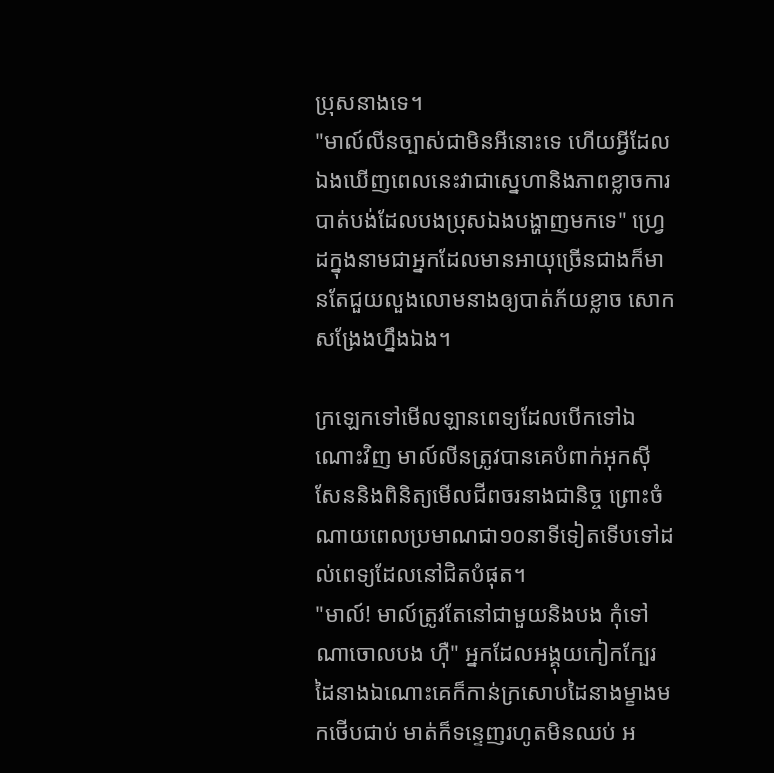ប្រុសនាងទេ។
"មាល៍លីនច្បាស់ជាមិនអីនោះទេ ហើយអ្វីដែលឯងឃើញពេលនេះវាជាស្នេហានិងភាពខ្លាចការបាត់បង់ដែលបងប្រុសឯងបង្ហាញមកទេ" ហ្វ្រេដក្នុងនាមជាអ្នកដែលមានអាយុច្រើនជាងក៏មានតែជួយលួងលោមនាងឲ្យបាត់ភ័យខ្លាច សោកសង្រែងហ្នឹងឯង។

ក្រឡេកទៅមើលឡានពេទ្យដែលបើកទៅឯណោះវិញ មាល៍លីនត្រូវបានគេបំពាក់អុកសុីសែននិងពិនិត្យមើលជីពចរនាងជានិច្ច ព្រោះចំណាយពេលប្រមាណជា១០នាទីទៀតទើបទៅដល់ពេទ្យដែលនៅជិតបំផុត។
"មាល៍! មាល៍ត្រូវតែនៅជាមួយនិងបង កុំទៅណាចោលបង ហ៊ឺ" អ្នកដែលអង្គុយកៀកក្បែរដៃនាងឯណោះគេក៏កាន់ក្រសោបដៃនាងម្ខាងមកថើបជាប់ មាត់ក៏ទន្ទេញរហូតមិនឈប់ អ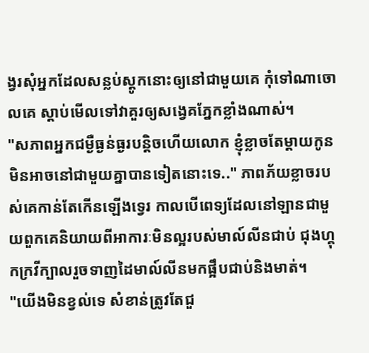ង្វរសុំអ្នកដែលសន្លប់ស្ដូកនោះឲ្យនៅជាមួយគេ កុំទៅណាចោលគេ ស្ដាប់មើលទៅវាគួរឲ្យសង្វេគភ្នែកខ្លាំងណាស់។
"សភាពអ្នកជម្ងឺធ្ងន់ធ្ងរបន្តិចហើយលោក ខ្ញុំខ្លាចតែម្ដាយកូនមិនអាចនៅជាមួយគ្នាបានទៀតនោះទេ.." ភាពភ័យខ្លាចរបស់គេកាន់តែកើនឡើងទ្វេរ កាលបើពេទ្យដែលនៅឡានជាមួយពួកគេនិយាយពីអាការៈមិនល្អរបស់មាល៍លីនជាប់ ជុងហ្គុកក្រវីក្បាលរួចទាញដៃមាល៍លីនមកផ្អឹបជាប់និងមាត់។
"យើងមិនខ្វល់ទេ សំខាន់ត្រូវតែជួ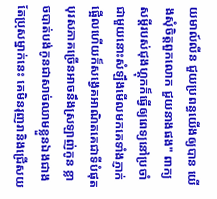យមាល៍លីន ជួយប្រពន្ធយើងឲ្យបាន យើងសុំចិត្តពួកលោក ជួយនាងផង" ពាក្យសម្ដីរបស់ជុងហ្គុកក៏ធ្វើឲ្យពេទ្យនៅប្រចាំជាមួយនោះសំឡឹងមើលមកគេទាំងភ្ញាក់ផ្អើលហើយក៏សង្វេគអាណិតគេជាទីបំផុត បុរសភាគច្រើនអាចនឹងស្រឡាញ់កូន ខ្លាចបាត់បង់កូនជាសាច់ឈាមខ្លួនឯងជាង តែប្រុសម្នាក់នេះ គេមិនរុញរានិងជ្រើសយ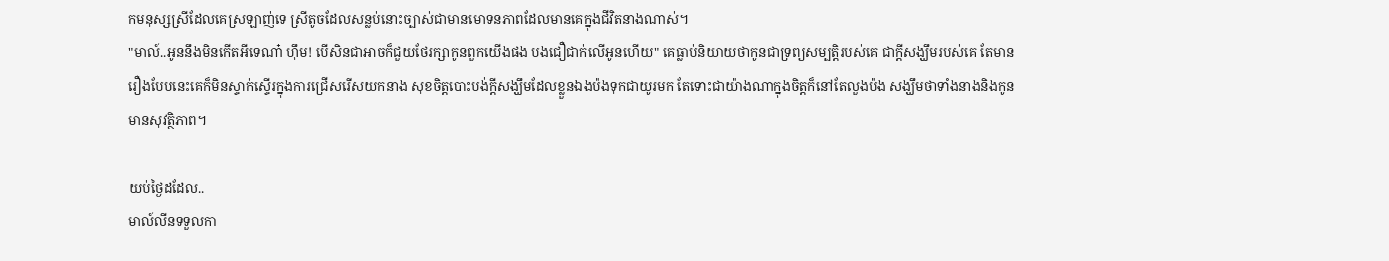កមនុស្សស្រីដែលគេស្រឡាញ់ទេ ស្រីតូចដែលសន្លប់នោះច្បាស់ជាមានមោទនភាពដែលមានគេក្នុងជីវិតនាងណាស់។
"មាល៍..អូននឹងមិនកើតអីទេណា៎ ហ៊ឹម! បើសិនជាអាចក៏ជួយថែរក្សាកូនពួកយើងផង បងជឿជាក់លើអូនហើយ" គេធ្លាប់និយាយថាកូនជាទ្រព្យសម្បត្តិរបស់គេ ជាក្ដីសង្ឃឹមរបស់គេ តែមានរឿងបែបនេះគេក៏មិនស្ទាក់ស្ទើរក្នុងការជ្រើសរើសយកនាង សុខចិត្តបោះបង់ក្ដីសង្ឃឹមដែលខ្លួនឯងប៉ងទុកជាយូរមក តែទោះជាយ៉ាងណាក្នុងចិត្តក៏នៅតែលួងប៉ង សង្ឃឹមថាទាំងនាងនិងកូនមានសុវត្ថិភាព។

យប់ថ្ងៃដដែល..
មាល៍លីនទទួលកា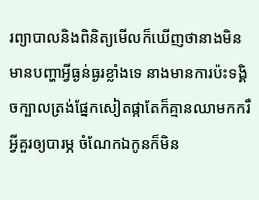រព្យាបាលនិងពិនិត្យមើលក៏ឃើញថានាងមិនមានបញ្ហាអ្វីធ្ងន់ធ្ងរខ្លាំងទេ នាងមានការប៉ះទង្គិចក្បាលត្រង់ផ្នែកសៀតផ្កាតែក៏គ្មានឈាមកករឺអ្វីគួរឲ្យបារម្ភ ចំណែកឯកូនក៏មិន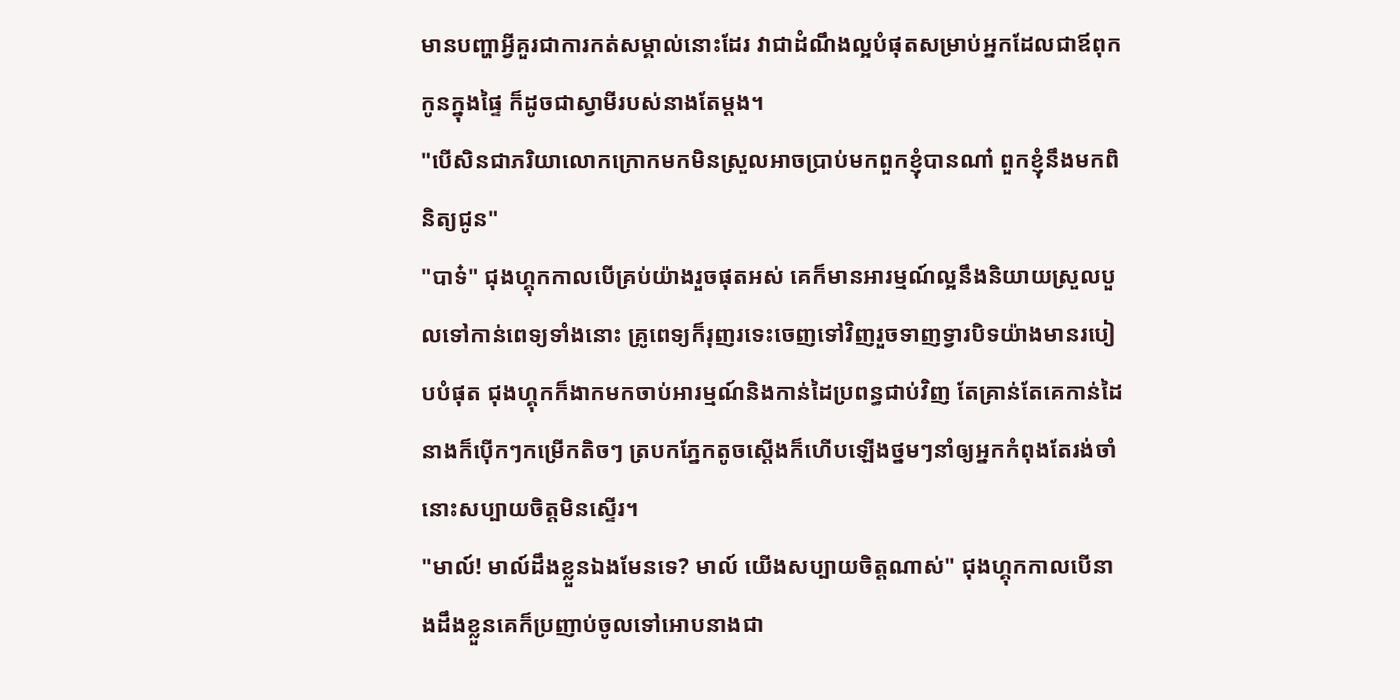មានបញ្ហាអ្វីគួរជាការកត់សម្គាល់នោះដែរ វាជាដំណឹងល្អបំផុតសម្រាប់អ្នកដែលជាឪពុកកូនក្នុងផ្ទៃ ក៏ដូចជាស្វាមីរបស់នាងតែម្ដង។
"បើសិនជាភរិយាលោកក្រោកមកមិនស្រួលអាចប្រាប់មកពួកខ្ញុំបានណា៎ ពួកខ្ញុំនឹងមកពិនិត្យជូន"
"បាទ៎" ជុងហ្គុកកាលបើគ្រប់យ៉ាងរួចផុតអស់ គេក៏មានអារម្មណ៍ល្អនឹងនិយាយស្រួលបួលទៅកាន់ពេទ្យទាំងនោះ គ្រូពេទ្យក៏រុញរទេះចេញទៅវិញរួចទាញទ្វារបិទយ៉ាងមានរបៀបបំផុត ជុងហ្គុកក៏ងាកមកចាប់អារម្មណ៍និងកាន់ដៃប្រពន្ធជាប់វិញ តែគ្រាន់តែគេកាន់ដៃនាងក៏ប៉ើកៗកម្រើកតិចៗ ត្របកភ្នែកតូចស្ដើងក៏ហើបឡើងថ្នមៗនាំឲ្យអ្នកកំពុងតែរង់ចាំនោះសប្បាយចិត្តមិនស្ទើរ។
"មាល៍! មាល៍ដឹងខ្លួនឯងមែនទេ? មាល៍ យើងសប្បាយចិត្តណាស់" ជុងហ្គុកកាលបើនាងដឹងខ្លួនគេក៏ប្រញាប់ចូលទៅអោបនាងជា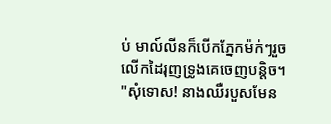ប់ មាល៍លីនក៏បើកភ្នែកម៉ក់ៗរួចលើកដៃរុញទ្រូងគេចេញបន្តិច។
"សុំទោស! នាងឈឺរបួសមែន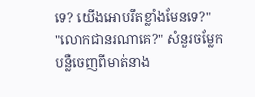ទេ? យើងអោបរឹតខ្លាំងមែនទេ?"
"លោកជានរណាគេ?" សំនួរចម្លែកបន្លឺចេញពីមាត់នាង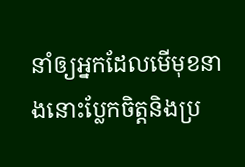នាំឲ្យអ្នកដែលមើមុខនាងនោះប្លែកចិត្តនិងប្រ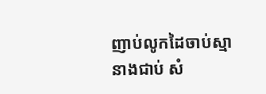ញាប់លូកដៃចាប់ស្មានាងជាប់ សំ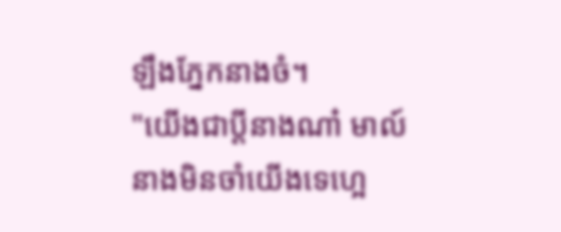ឡឹងភ្នែកនាងចំ។
"យើងជាប្ដីនាងណា៎ មាល៍នាងមិនចាំយើងទេហ្អេ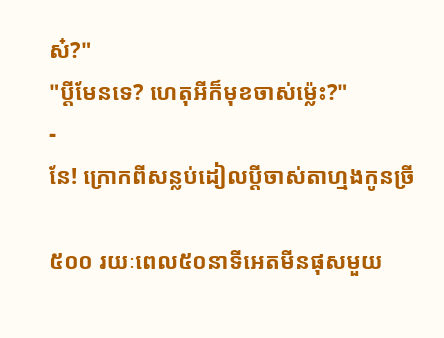ស៎?"
"ប្ដីមែនទេ? ហេតុអីក៏មុខចាស់ម៉្លេះ?"
-
នែ! ក្រោកពីសន្លប់ដៀលប្ដីចាស់តាហ្មងកូនច្រី

៥០០ រយៈពេល៥០នាទីអេតមីនផុសមួយ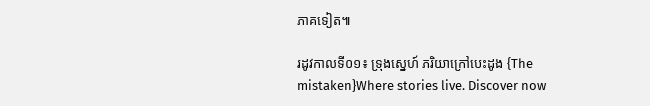ភាគទៀត៕

រដូវកាលទី០១៖ ទ្រុងស្នេហ៍ ភរិយាក្រៅបេះដូង {The mistaken}Where stories live. Discover now